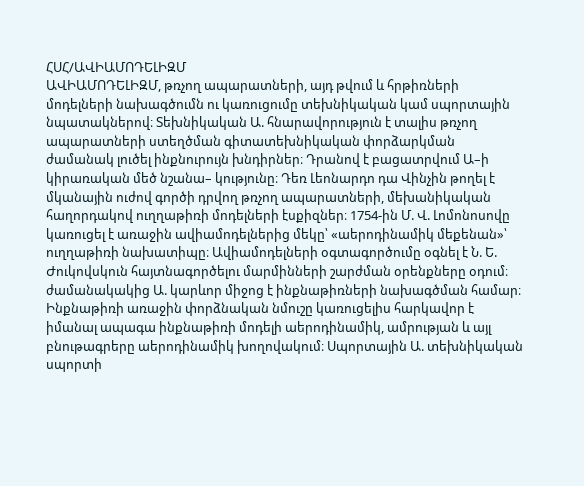ՀՍՀ/ԱՎԻԱՄՈԴԵԼԻԶՄ
ԱՎԻԱՄՈԴԵԼԻԶՄ, թռչող ապարատների, այդ թվում և հրթիռների մոդելների նախագծումն ու կառուցումը տեխնիկական կամ սպորտային նպատակներով։ Տեխնիկական Ա. հնարավորություն է տալիս թռչող ապարատների ստեղծման գիտատեխնիկական փորձարկման ժամանակ լուծել ինքնուրույն խնդիրներ։ Դրանով է բացատրվում Ա–ի կիրառական մեծ նշանա– կությունը։ Դեռ Լեոնարդո դա Վինչին թողել է մկանային ուժով գործի դրվող թռչող ապարատների, մեխանիկական հաղորդակով ուղղաթիռի մոդելների էսքիզներ։ 1754-ին Մ. Վ. Լոմոնոսովը կառուցել է առաջին ավիամոդելներից մեկը՝ «աերոդինամիկ մեքենան»՝ ուղղաթիռի նախատիպը։ Ավիամոդելների օգտագործումը օգնել է Ն. Ե. Ժուկովսկուն հայտնագործելու մարմինների շարժման օրենքները օդում։ ժամանակակից Ա. կարևոր միջոց է ինքնաթիռների նախագծման համար։ Ինքնաթիռի առաջին փորձնական նմուշը կառուցելիս հարկավոր է իմանալ ապագա ինքնաթիռի մոդելի աերոդինամիկ, ամրության և այլ բնութագրերը աերոդինամիկ խողովակում։ Սպորտային Ա. տեխնիկական սպորտի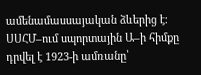ամենամասսայական ձևերից է։ ՍՍՀՄ–ում սպորտային Ա–ի հիմքը դրվել է 1923-ի ամռանը՝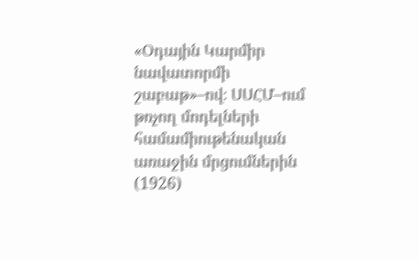«Օդային Կարմիր նավատորմի շաբաթ»–ով։ ՍՍՀՄ–ում թռչող մոդելների համամիութենական առաջին մրցումներին (1926)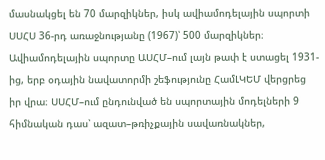մասնակցել են 70 մարզիկներ, իսկ ավիամոդելային սպորտի ՍՍՀՍ 36-րդ առաջնությանը (1967)՝ 500 մարզիկներ։ Ավիամոդելային սպորտը ԱՍՀՄ–ում լայն թափ է ստացել 1931-ից, երբ օդային նավատորմի շեֆությունը ՀամԼԿԵՄ վերցրեց իր վրա։ ՍՍՀՄ–ում ընդունված են սպորտային մոդելների 9 հիմնական դաս՝ ազատ–թռիչքային սավառնակներ,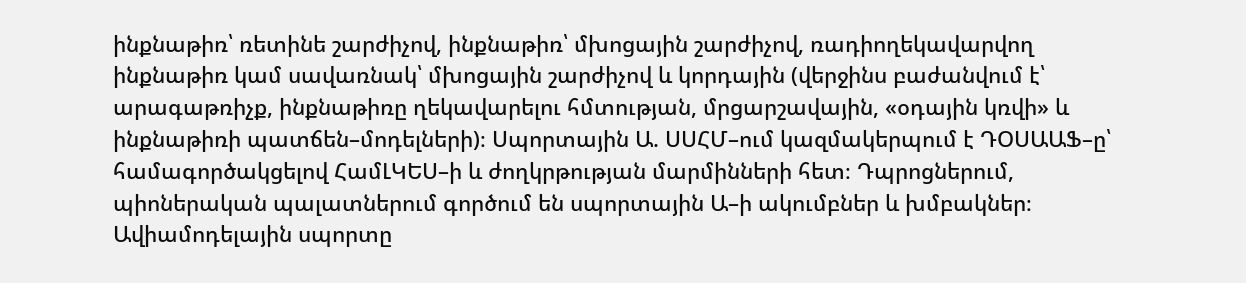ինքնաթիռ՝ ռետինե շարժիչով, ինքնաթիռ՝ մխոցային շարժիչով, ռադիողեկավարվող ինքնաթիռ կամ սավառնակ՝ մխոցային շարժիչով և կորդային (վերջինս բաժանվում է՝ արագաթռիչք, ինքնաթիռը ղեկավարելու հմտության, մրցարշավային, «օդային կռվի» և ինքնաթիռի պատճեն–մոդելների)։ Սպորտային Ա. ՍՍՀՄ–ում կազմակերպում է ԴՕՍԱԱՖ–ը՝ համագործակցելով ՀամԼԿԵՍ–ի և ժողկրթության մարմինների հետ։ Դպրոցներում, պիոներական պալատներում գործում են սպորտային Ա–ի ակումբներ և խմբակներ։ Ավիամոդելային սպորտը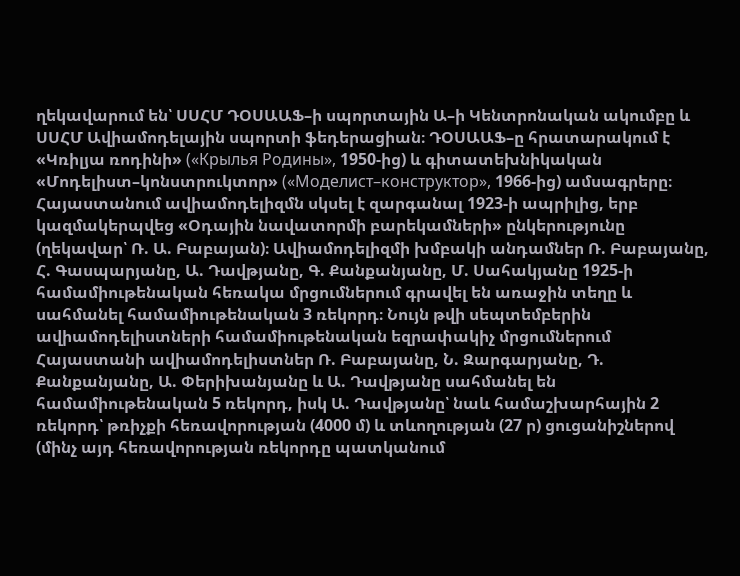ղեկավարում են՝ ՍՍՀՄ ԴՕՍԱԱՖ–ի սպորտային Ա–ի Կենտրոնական ակումբը և ՍՍՀՄ Ավիամոդելային սպորտի ֆեդերացիան։ ԴՕՍԱԱՖ–ը հրատարակում է «Կռիլյա ռոդինի» («Крылья Родины», 1950-ից) և գիտատեխնիկական «Մոդելիստ–կոնստրուկտոր» («Моделист–конструктор», 1966-ից) ամսագրերը։
Հայաստանում ավիամոդելիզմն սկսել է զարգանալ 1923-ի ապրիլից, երբ կազմակերպվեց «Օդային նավատորմի բարեկամների» ընկերությունը (ղեկավար՝ Ռ. Ա. Բաբայան)։ Ավիամոդելիզմի խմբակի անդամներ Ռ. Բաբայանը, Հ. Գասպարյանը, Ա. Դավթյանը, Գ. Քանքանյանը, Մ. Սահակյանը 1925-ի համամիութենական հեռակա մրցումներում գրավել են առաջին տեղը և սահմանել համամիութենական 3 ռեկորդ։ Նույն թվի սեպտեմբերին ավիամոդելիստների համամիութենական եզրափակիչ մրցումներում Հայաստանի ավիամոդելիստներ Ռ. Բաբայանը, Ն. Զարգարյանը, Դ. Քանքանյանը, Ա. Փերիխանյանը և Ա. Դավթյանը սահմանել են համամիութենական 5 ռեկորդ, իսկ Ա. Դավթյանը՝ նաև համաշխարհային 2 ռեկորդ՝ թռիչքի հեռավորության (4000 մ) և տևողության (27 ր) ցուցանիշներով (մինչ այդ հեռավորության ռեկորդը պատկանում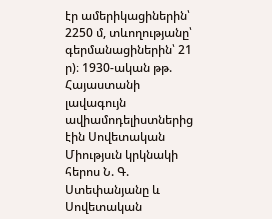էր ամերիկացիներին՝ 2250 մ, տևողությանը՝ գերմանացիներին՝ 21 ր)։ 1930-ական թթ. Հայաստանի լավագույն ավիամոդելիստներից էին Սովետական Միությսւն կրկնակի հերոս Ն. Գ. Ստեփանյանը և Սովետական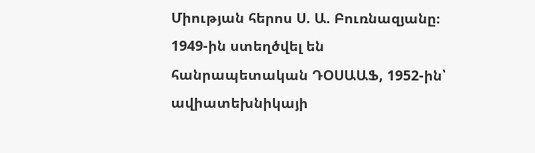Միության հերոս Ս. Ա. Բուռնազյանը։ 1949-ին ստեղծվել են հանրապետական ԴՕՍԱԱՖ, 1952-ին՝ ավիատեխնիկայի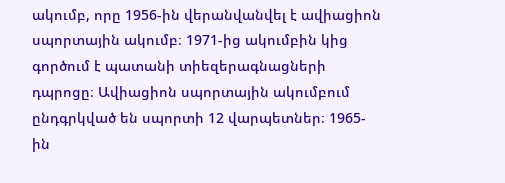ակումբ, որը 1956-ին վերանվանվել է ավիացիոն սպորտային ակումբ։ 1971-ից ակումբին կից գործում է պատանի տիեզերագնացների դպրոցը։ Ավիացիոն սպորտային ակումբում ընդգրկված են սպորտի 12 վարպետներ։ 1965-ին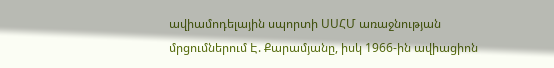ավիամոդելային սպորտի ՍՍՀՄ առաջնության մրցումներում Է. Քարամյանը, իսկ 1966-ին ավիացիոն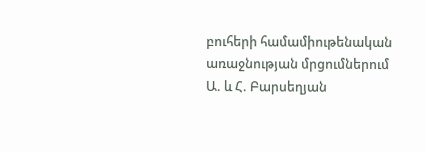բուհերի համամիութենական առաջնության մրցումներում Ա. և Հ. Բարսեղյան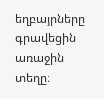եղբայրները գրավեցին առաջին տեղը։